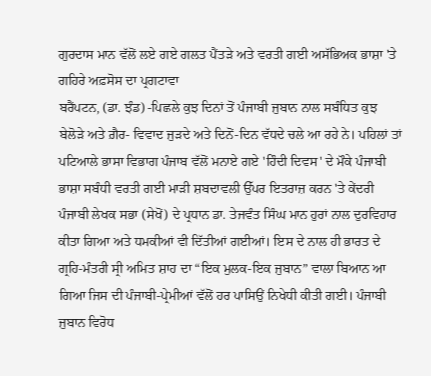ਗੁਰਦਾਸ ਮਾਨ ਵੱਲੋਂ ਲਏ ਗਏ ਗਲਤ ਪੈਂਤੜੇ ਅਤੇ ਵਰਤੀ ਗਈ ਅਸੱਭਿਅਕ ਭਾਸ਼ਾ 'ਤੇ ਗਹਿਰੇ ਅਫ਼ਸੋਸ ਦਾ ਪ੍ਰਗਟਾਵਾ
ਬਰੈਂਪਟਨ, (ਡਾ. ਝੰਡ) -ਪਿਛਲੇ ਕੁਝ ਦਿਨਾਂ ਤੋਂ ਪੰਜਾਬੀ ਜੁਬਾਨ ਨਾਲ ਸਬੰਧਿਤ ਕੁਝ ਬੇਲੋੜੇ ਅਤੇ ਗ਼ੈਰ- ਵਿਵਾਦ ਜੁੜਦੇ ਅਤੇ ਦਿਨੋਂ-ਦਿਨ ਵੱਧਦੇ ਚਲੇ ਆ ਰਹੇ ਨੇ। ਪਹਿਲਾਂ ਤਾਂ ਪਟਿਆਲੇ ਭਾਸਾ ਵਿਭਾਗ ਪੰਜਾਬ ਵੱਲੋਂ ਮਨਾਏ ਗਏ 'ਹਿੰਦੀ ਦਿਵਸ' ਦੇ ਮੌਕੇ ਪੰਜਾਬੀ ਭਾਸ਼ਾ ਸਬੰਧੀ ਵਰਤੀ ਗਈ ਮਾੜੀ ਸ਼ਬਦਾਵਲੀ ਉੱਪਰ ਇਤਰਾਜ਼ ਕਰਨ 'ਤੇ ਕੇਂਦਰੀ ਪੰਜਾਬੀ ਲੇਖਕ ਸਭਾ (ਸੇਖੋਂ) ਦੇ ਪ੍ਰਧਾਨ ਡਾ. ਤੇਜਵੰਤ ਸਿੰਘ ਮਾਨ ਹੁਰਾਂ ਨਾਲ ਦੁਰਵਿਹਾਰ ਕੀਤਾ ਗਿਆ ਅਤੇ ਧਮਕੀਆਂ ਵੀ ਦਿੱਤੀਆਂ ਗਈਆਂ। ਇਸ ਦੇ ਨਾਲ ਹੀ ਭਾਰਤ ਦੇ ਗ੍ਰਹਿ-ਮੰਤਰੀ ਸ੍ਰੀ ਅਮਿਤ ਸ਼ਾਹ ਦਾ “ਇਕ ਮੁਲਕ-ਇਕ ਜੁਬਾਨ” ਵਾਲਾ ਬਿਆਨ ਆ ਗਿਆ ਜਿਸ ਦੀ ਪੰਜਾਬੀ-ਪ੍ਰੇਮੀਆਂ ਵੱਲੋਂ ਹਰ ਪਾਸਿਉਂ ਨਿਖੇਧੀ ਕੀਤੀ ਗਈ। ਪੰਜਾਬੀ ਜੁਬਾਨ ਵਿਰੋਧ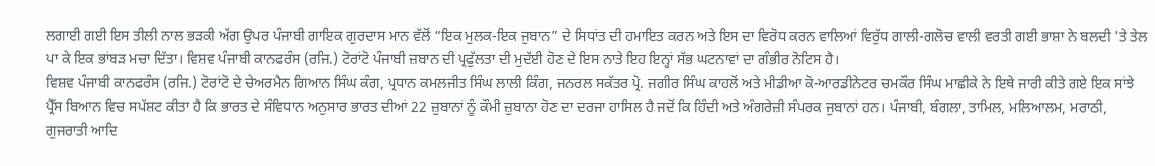ਲਗਾਈ ਗਈ ਇਸ ਤੀਲੀ ਨਾਲ ਭੜਕੀ ਅੱਗ ਉਪਰ ਪੰਜਾਬੀ ਗਾਇਕ ਗੁਰਦਾਸ ਮਾਨ ਵੱਲੋਂ “ਇਕ ਮੁਲਕ-ਇਕ ਜੁਬਾਨ” ਦੇ ਸਿਧਾਂਤ ਦੀ ਹਮਾਇਤ ਕਰਨ ਅਤੇ ਇਸ ਦਾ ਵਿਰੋਧ ਕਰਨ ਵਾਲਿਆਂ ਵਿਰੁੱਧ ਗਾਲੀ-ਗਲੋਚ ਵਾਲੀ ਵਰਤੀ ਗਈ ਭਾਸ਼ਾ ਨੇ ਬਲਦੀ 'ਤੇ ਤੇਲ ਪਾ ਕੇ ਇਕ ਭਾਂਬੜ ਮਚਾ ਦਿੱਤਾ। ਵਿਸ਼ਵ ਪੰਜਾਬੀ ਕਾਨਫਰੰਸ (ਰਜਿ.) ਟੋਰਾਂਟੋ ਪੰਜਾਬੀ ਜ਼ਬਾਨ ਦੀ ਪ੍ਰਫੁੱਲਤਾ ਦੀ ਮੁਦੱਈ ਹੋਣ ਦੇ ਇਸ ਨਾਤੇ ਇਹ ਇਨ੍ਹਾਂ ਸੱਭ ਘਟਨਾਵਾਂ ਦਾ ਗੰਭੀਰ ਨੋਟਿਸ ਹੈ।
ਵਿਸ਼ਵ ਪੰਜਾਬੀ ਕਾਨਫਰੰਸ (ਰਜਿ.) ਟੋਰਾਂਟੋ ਦੇ ਚੇਅਰਮੈਨ ਗਿਆਨ ਸਿੰਘ ਕੰਗ, ਪ੍ਰਧਾਨ ਕਮਲਜੀਤ ਸਿੰਘ ਲਾਲੀ ਕਿੰਗ, ਜਨਰਲ ਸਕੱਤਰ ਪ੍ਰੋ. ਜਗੀਰ ਸਿੰਘ ਕਾਹਲੋਂ ਅਤੇ ਮੀਡੀਆ ਕੋ-ਆਰਡੀਨੇਟਰ ਚਮਕੌਰ ਸਿੰਘ ਮਾਛੀਕੇ ਨੇ ਇਥੇ ਜਾਰੀ ਕੀਤੇ ਗਏ ਇਕ ਸਾਂਝੇ ਪ੍ਰੈੱਸ ਬਿਆਨ ਵਿਚ ਸਪੱਸ਼ਟ ਕੀਤਾ ਹੈ ਕਿ ਭਾਰਤ ਦੇ ਸੰਵਿਧਾਨ ਅਨੁਸਾਰ ਭਾਰਤ ਦੀਆਂ 22 ਜ਼ੁਬਾਨਾਂ ਨੂੰ ਕੌਮੀ ਜ਼ੁਬਾਨਾ ਹੋਣ ਦਾ ਦਰਜਾ ਹਾਸਿਲ ਹੈ ਜਦੋਂ ਕਿ ਹਿੰਦੀ ਅਤੇ ਅੰਗਰੇਜ਼ੀ ਸੰਪਰਕ ਜੁਬਾਨਾਂ ਹਨ। ਪੰਜਾਬੀ, ਬੰਗਲਾ, ਤਾਮਿਲ, ਮਲਿਆਲਮ, ਮਰਾਠੀ, ਗੁਜਰਾਤੀ ਆਦਿ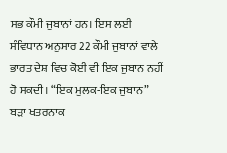ਸਭ ਕੌਮੀ ਜੁਬਾਨਾਂ ਹਨ। ਇਸ ਲਈ ਸੰਵਿਧਾਨ ਅਨੁਸਾਰ 22 ਕੌਮੀ ਜੁਬਾਨਾਂ ਵਾਲੇ ਭਾਰਤ ਦੇਸ਼ ਵਿਚ ਕੋਈ ਵੀ ਇਕ ਜੁਬਾਨ ਨਹੀਂ ਹੋ ਸਕਦੀ। “ਇਕ ਮੁਲਕ-ਇਕ ਜੁਬਾਨ” ਬੜਾ ਖਤਰਨਾਕ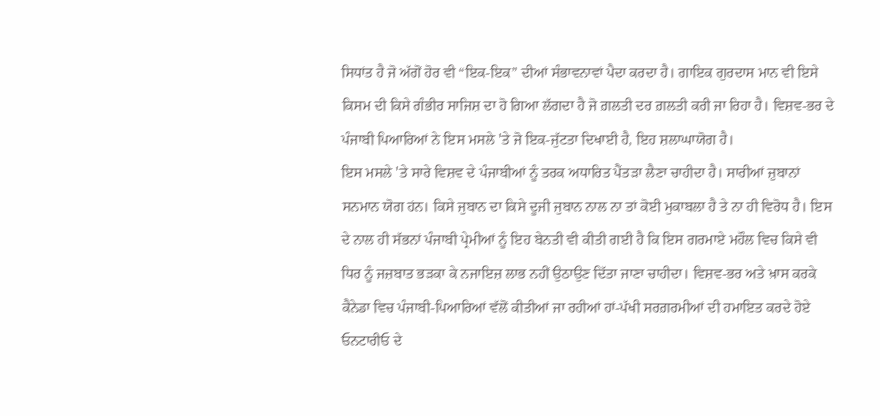ਸਿਧਾਂਤ ਹੈ ਜੋ ਅੱਗੋਂ ਹੋਰ ਵੀ “ਇਕ-ਇਕ” ਦੀਆਂ ਸੰਭਾਵਨਾਵਾਂ ਪੈਦਾ ਕਰਦਾ ਹੈ। ਗਾਇਕ ਗੁਰਦਾਸ ਮਾਨ ਵੀ ਇਸੇ ਕਿਸਮ ਦੀ ਕਿਸੇ ਗੰਭੀਰ ਸਾਜਿਸ਼ ਦਾ ਹੋ ਗਿਆ ਲੱਗਦਾ ਹੈ ਜੋ ਗ਼ਲਤੀ ਦਰ ਗ਼ਲਤੀ ਕਰੀ ਜਾ ਰਿਹਾ ਹੈ। ਵਿਸ਼ਵ-ਭਰ ਦੇ ਪੰਜਾਬੀ ਪਿਆਰਿਆਂ ਨੇ ਇਸ ਮਸਲੇ 'ਤੇ ਜੋ ਇਕ-ਜੁੱਟਤਾ ਦਿਖਾਈ ਹੈ, ਇਹ ਸ਼ਲਾਘਾਯੋਗ ਹੈ।
ਇਸ ਮਸਲੇ 'ਤੇ ਸਾਰੇ ਵਿਸ਼ਵ ਦੇ ਪੰਜਾਬੀਆਂ ਨੂੰ ਤਰਕ ਅਧਾਰਿਤ ਪੈਂਤੜਾ ਲੈਣਾ ਚਾਹੀਦਾ ਹੈ। ਸਾਰੀਆਂ ਜ਼ੁਬਾਨਾਂ ਸਨਮਾਨ ਯੋਗ ਹਂਨ। ਕਿਸੇ ਜੁਬਾਨ ਦਾ ਕਿਸੇ ਦੂਜੀ ਜੁਬਾਨ ਨਾਲ ਨਾ ਤਾਂ ਕੋਈ ਮੁਕਾਬਲਾ ਹੈ ਤੇ ਨਾ ਹੀ ਵਿਰੋਧ ਹੈ। ਇਸ ਦੇ ਨਾਲ ਹੀ ਸੱਭਨਾਂ ਪੰਜਾਬੀ ਪ੍ਰੇਮੀਆਂ ਨੂੰ ਇਹ ਬੇਨਤੀ ਵੀ ਕੀਤੀ ਗਈ ਹੈ ਕਿ ਇਸ ਗਰਮਾਏ ਮਹੌਲ ਵਿਚ ਕਿਸੇ ਵੀ ਧਿਰ ਨੂੰ ਜਜ਼ਬਾਤ ਭੜਕਾ ਕੇ ਨਜਾਇਜ਼ ਲਾਭ ਨਹੀਂ ਉਠਾਉਣ ਦਿੱਤਾ ਜਾਣਾ ਚਾਹੀਦਾ। ਵਿਸ਼ਵ-ਭਰ ਅਤੇ ਖ਼ਾਸ ਕਰਕੇ ਕੈਨੇਡਾ ਵਿਚ ਪੰਜਾਬੀ-ਪਿਆਰਿਆਂ ਵੱਲੋਂ ਕੀਤੀਆਂ ਜਾ ਰਹੀਆਂ ਹਾਂ-ਪੱਖੀ ਸਰਗ਼ਰਮੀਆਂ ਦੀ ਹਮਾਇਤ ਕਰਦੇ ਹੋਏ ਓਨਟਾਰੀਓ ਦੇ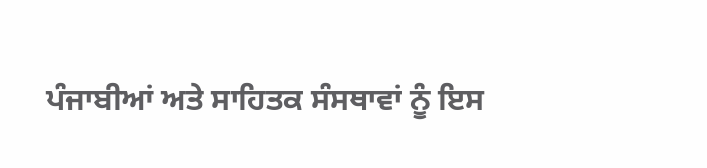ਪੰਜਾਬੀਆਂ ਅਤੇ ਸਾਹਿਤਕ ਸੰਸਥਾਵਾਂ ਨੂੰ ਇਸ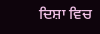ਦਿਸ਼ਾ ਵਿਚ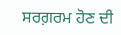ਸਰਗ਼ਰਮ ਹੋਣ ਦੀ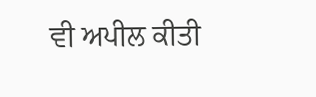ਵੀ ਅਪੀਲ ਕੀਤੀ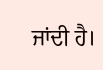ਜਾਂਦੀ ਹੈ।